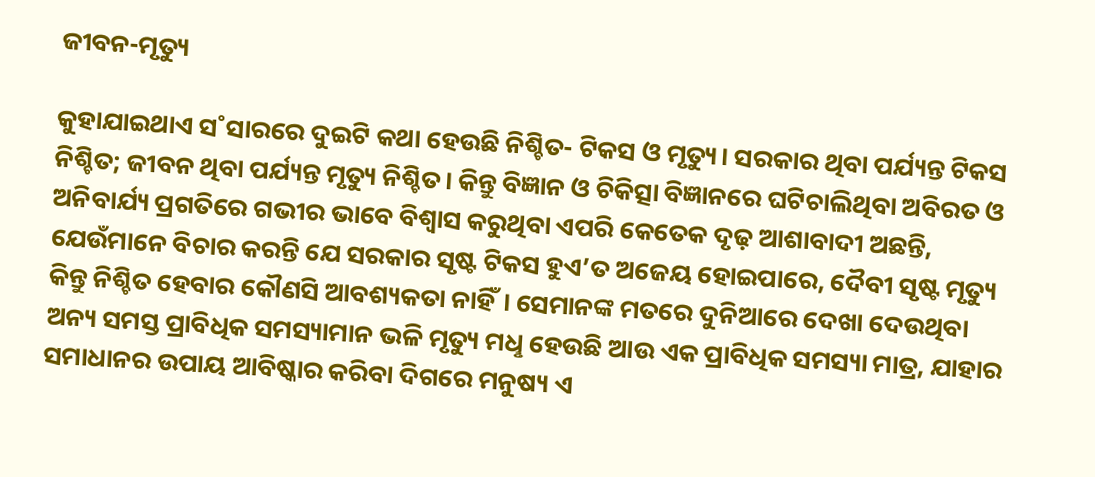ଜୀବନ-ମୃତ୍ୟୁ

କୁହାଯାଇଥାଏ ସ˚ସାରରେ ଦୁଇଟି କଥା ହେଉଛି ନିଶ୍ଚିତ- ଟିକସ ଓ ମୃତ୍ୟୁ। ସରକାର ଥିବା ପର୍ଯ୍ୟନ୍ତ ଟିକସ ନିଶ୍ଚିତ; ଜୀବନ ଥିବା ପର୍ଯ୍ୟନ୍ତ ମୃତ୍ୟୁ ନିଶ୍ଚିତ। କିନ୍ତୁ ବିଜ୍ଞାନ ଓ ଚିକିତ୍ସା ବିଜ୍ଞାନରେ ଘଟିଚାଲିଥିବା ଅବିରତ ଓ ଅନିବାର୍ଯ୍ୟ ପ୍ରଗତିରେ ଗଭୀର ଭାବେ ବିଶ୍ବାସ କରୁଥିବା ଏପରି କେତେକ ଦୃଢ଼ ଆଶାବାଦୀ ଅଛନ୍ତି, ଯେଉଁମାନେ ବିଚାର କରନ୍ତି ଯେ ସରକାର ସୃଷ୍ଟ ଟିକସ ହୁଏ’ତ ଅଜେୟ ହୋଇପାରେ, ଦୈବୀ ସୃଷ୍ଟ ମୃତ୍ୟୁ କିନ୍ତୁ ନିଶ୍ଚିତ ହେବାର କୌଣସି ଆବଶ୍ୟକତା ନାହିଁ। ସେମାନଙ୍କ ମତରେ ଦୁନିଆରେ ଦେଖା ଦେଉଥିବା ଅନ୍ୟ ସମସ୍ତ ପ୍ରାବିଧିକ ସମସ୍ୟାମାନ ଭଳି ମୃତ୍ୟୁ ମଧୢ ହେଉଛି ଆଉ ଏକ ପ୍ରାବିଧିକ ସମସ୍ୟା ମାତ୍ର, ଯାହାର ସମାଧାନର ଉପାୟ ଆବିଷ୍କାର କରିବା ଦିଗରେ ମନୁଷ୍ୟ ଏ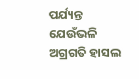ପର୍ଯ୍ୟନ୍ତ ଯେଉଁଭଳି ଅଗ୍ରଗତି ହାସଲ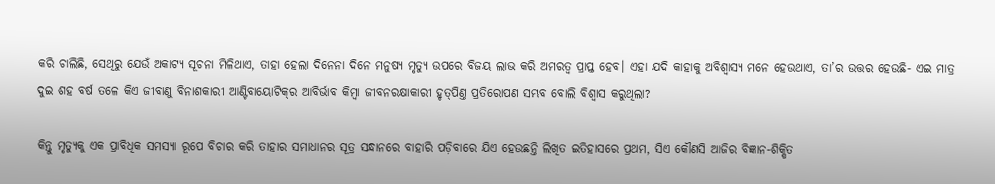କରି ଚାଲିଛି, ସେଥିରୁ ଯେଉଁ ଅକାଟ୍ୟ ସୂଚନା ମିଳିଥାଏ, ତାହା ହେଲା ଦିନେନା ଦିନେ ମନୁଷ୍ୟ ମୃତ୍ୟୁ ଉପରେ ବିଜୟ ଲାଭ କରି ଅମରତ୍ବ ପ୍ରାପ୍ତ ହେବ। ଏହା ଯଦି କାହାକୁ ଅବିଶ୍ବାସ୍ୟ ମନେ ହେଉଥାଏ, ତା’ର ଉତ୍ତର ହେଉଛି- ଏଇ ମାତ୍ର ଦୁଇ ଶହ ବର୍ଷ ତଳେ କିଏ ଜୀବାଣୁ ବିନାଶକାରୀ ଆଣ୍ଟିବାୟୋଟିକ୍‌ର ଆବିର୍ଭାବ କିମ୍ବା ଜୀବନରକ୍ଷାକାରୀ ହୃତ୍‌ପିଣ୍ତ ପ୍ରତିରୋପଣ ସମ୍ଭବ ବୋଲି ବିଶ୍ବାସ କରୁଥିଲା?

କିନ୍ତୁ ମୃତ୍ୟୁକୁ ଏକ ପ୍ରାବିଧିକ ସମସ୍ୟା ରୂପେ ବିଚାର କରି ତାହାର ସମାଧାନର ସୂତ୍ର ସନ୍ଧାନରେ ବାହାରି ପଡ଼ିବାରେ ଯିଏ ହେଉଛନ୍ତି ଲିଖିତ ଇତିହାସରେ ପ୍ରଥମ, ସିଏ କୌଣସି ଆଜିର ବିଜ୍ଞାନ-ଶିକ୍ଷିତ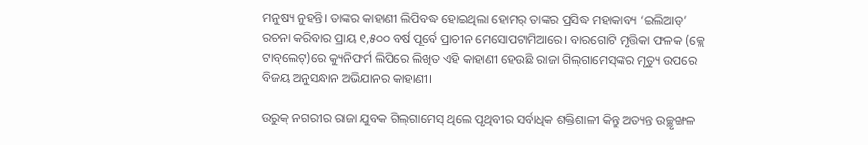ମନୁଷ୍ୟ ନୁହନ୍ତି। ତାଙ୍କର କାହାଣୀ ଲିପିବଦ୍ଧ ହୋଇଥିଲା ହୋମର‌୍‌ ତାଙ୍କର ପ୍ରସିଦ୍ଧ ମହାକାବ୍ୟ ‘ଇଲିଆଡ୍‌’ ରଚନା କରିବାର ପ୍ରାୟ ୧,୫୦୦ ବର୍ଷ ପୂର୍ବେ ପ୍ରାଚୀନ ମେସୋପଟାମିଆରେ। ବାରଗୋଟି ମୃତ୍ତିକା ଫଳକ (କ୍ଲେ ଟାବ୍‌ଲେଟ୍‌)ରେ କ୍ୟୁନିଫର୍ମ ଲିପିରେ ଲିଖିତ ଏହି କାହାଣୀ ହେଉଛି ରାଜା ଗିଲ୍‌ଗାମେସ୍‌ଙ୍କର ମୃତ୍ୟୁ ଉପରେ ବିଜୟ ଅନୁସନ୍ଧାନ ଅଭିଯାନର କାହାଣୀ।

ଉରୁକ୍‌ ନଗରୀର ରାଜା ଯୁବକ ଗିଲ୍‌ଗାମେସ୍‌ ଥିଲେ ପୃଥିବୀର ସର୍ବାଧିକ ଶକ୍ତିଶାଳୀ କିନ୍ତୁ ଅତ୍ୟନ୍ତ ଉଚ୍ଛୃଙ୍ଖଳ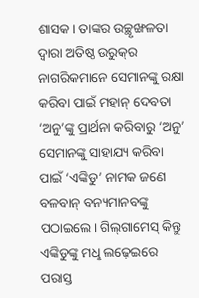ଶାସକ। ତାଙ୍କର ଉଚ୍ଛୃଙ୍ଖଳତା ଦ୍ବାରା ଅତିଷ୍ଠ ଉରୁକ୍‌ର ନାଗରିକମାନେ ସେମାନଙ୍କୁ ରକ୍ଷା କରିବା ପାଇଁ ମହାନ୍‌ ଦେବତା ‘ଅନୁ’ଙ୍କୁ ପ୍ରାର୍ଥନା କରିବାରୁ ‘ଅନୁ’ ସେମାନଙ୍କୁ ସାହାଯ୍ୟ କରିବା ପାଇଁ ‘ଏଙ୍କିଡୁ’ ନାମକ ଜଣେ ବଳବାନ୍‌ ବନ୍ୟମାନବଙ୍କୁ ପଠାଇଲେ। ଗିଲ୍‌ଗାମେସ୍‌ କିନ୍ତୁ ଏଙ୍କିଡୁଙ୍କୁ ମଧୢ ଲଢ଼େଇରେ ପରାସ୍ତ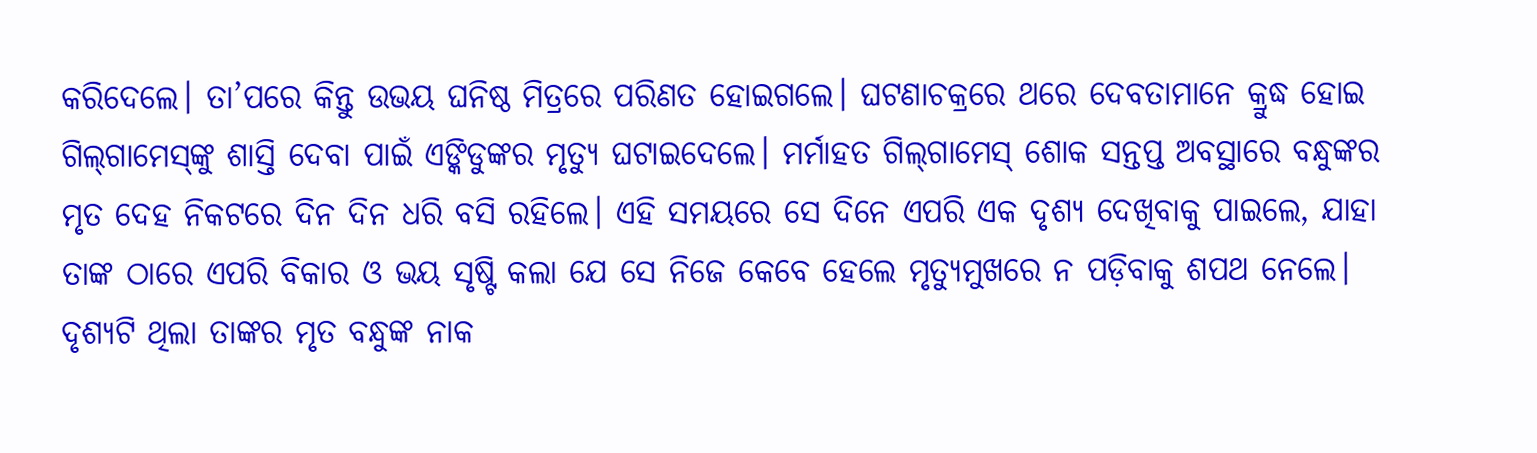କରିଦେଲେ। ତା’ପରେ କିନ୍ତୁ ଉଭୟ ଘନିଷ୍ଠ ମିତ୍ରରେ ପରିଣତ ହୋଇଗଲେ। ଘଟଣାଚକ୍ରରେ ଥରେ ଦେବତାମାନେ କ୍ରୁଦ୍ଧ ହୋଇ ଗିଲ୍‌ଗାମେସ୍‌ଙ୍କୁ ଶାସ୍ତି ଦେବା ପାଇଁ ଏଙ୍କିଡୁଙ୍କର ମୃତ୍ୟୁ ଘଟାଇଦେଲେ। ମର୍ମାହତ ଗିଲ୍‌ଗାମେସ୍‌ ଶୋକ ସନ୍ତପ୍ତ ଅବସ୍ଥାରେ ବନ୍ଧୁଙ୍କର ମୃତ ଦେହ ନିକଟରେ ଦିନ ଦିନ ଧରି ବସି ରହିଲେ। ଏହି ସମୟରେ ସେ ଦିନେ ଏପରି ଏକ ଦୃଶ୍ୟ ଦେଖିବାକୁ ପାଇଲେ, ଯାହା ତାଙ୍କ ଠାରେ ଏପରି ବିକାର ଓ ଭୟ ସୃଷ୍ଟି କଲା ଯେ ସେ ନିଜେ କେବେ ହେଲେ ମୃତ୍ୟୁମୁଖରେ ନ ପଡ଼ିବାକୁ ଶପଥ ନେଲେ। ଦୃଶ୍ୟଟି ଥିଲା ତାଙ୍କର ମୃତ ବନ୍ଧୁଙ୍କ ନାକ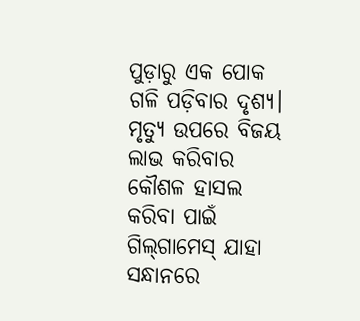ପୁଡ଼ାରୁ ଏକ ପୋକ ଗଳି ପଡ଼ିବାର ଦୃଶ୍ୟ।
ମୃତ୍ୟୁ ଉପରେ ବିଜୟ ଲାଭ କରିବାର କୌଶଳ ହାସଲ କରିବା ପାଇଁ ଗିଲ୍‌ଗାମେସ୍‌ ଯାହା ସନ୍ଧାନରେ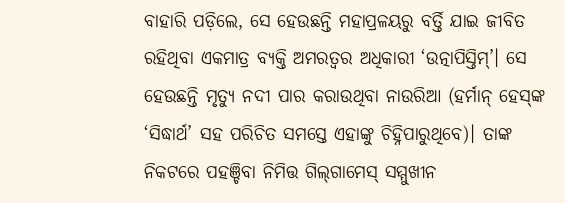ବାହାରି ପଡ଼ିଲେ, ସେ ହେଉଛନ୍ତି ମହାପ୍ରଳୟରୁ ବର୍ତ୍ତି ଯାଇ ଜୀବିତ ରହିଥିବା ଏକମାତ୍ର ବ୍ୟକ୍ତି ଅମରତ୍ବର ଅଧିକାରୀ ‘ଉତ୍ନାପିସ୍ତିମ୍‌’। ସେ ହେଉଛନ୍ତି ମୃତ୍ୟୁ ନଦୀ ପାର କରାଉଥିବା ନାଉରିଆ (ହର୍ମାନ୍‌ ହେସ୍‌ଙ୍କ ‘ସିଦ୍ଧାର୍ଥ’ ସହ ପରିଚିତ ସମସ୍ତେ ଏହାଙ୍କୁ ଚିହ୍ନିପାରୁଥିବେ)। ତାଙ୍କ ନିକଟରେ ପହଞ୍ଚିବା ନିମିତ୍ତ ଗିଲ୍‌ଗାମେସ୍‌ ସମ୍ମୁଖୀନ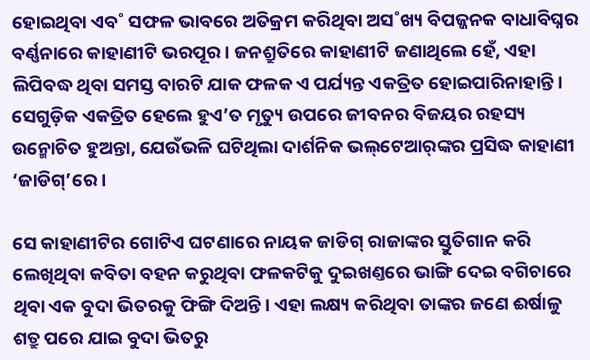ହୋଇଥିବା ଏବ˚ ସଫଳ ଭାବରେ ଅତିକ୍ରମ କରିଥିବା ଅସ˚ଖ୍ୟ ବିପଜ୍ଜନକ ବାଧାବିଘ୍ନର ବର୍ଣ୍ଣନାରେ କାହାଣୀଟି ଭରପୂର। ଜନଶ୍ରୁତିରେ କାହାଣୀଟି ଜଣାଥିଲେ ହେଁ, ଏହା ଲିପିବଦ୍ଧ ଥିବା ସମସ୍ତ ବାରଟି ଯାକ ଫଳକ ଏ ପର୍ଯ୍ୟନ୍ତ ଏକତ୍ରିତ ହୋଇପାରିନାହାନ୍ତି। ସେଗୁଡ଼ିକ ଏକତ୍ରିତ ହେଲେ ହୁଏ’ତ ମୃତ୍ୟୁ ଉପରେ ଜୀବନର ବିଜୟର ରହସ୍ୟ ଉନ୍ମୋଚିତ ହୁଅନ୍ତା, ଯେଉଁଭଳି ଘଟିଥିଲା ଦାର୍ଶନିକ ଭଲ୍‌ଟେଆର‌୍‌ଙ୍କର ପ୍ରସିଦ୍ଧ କାହାଣୀ ‘ଜାଡିଗ୍‌’ରେ।

ସେ କାହାଣୀଟିର ଗୋଟିଏ ଘଟଣାରେ ନାୟକ ଜାଡିଗ୍‌ ରାଜାଙ୍କର ସ୍ତୁତିଗାନ କରି ଲେଖିଥିବା କବିତା ବହନ କରୁଥିବା ଫଳକଟିକୁ ଦୁଇଖଣ୍ତରେ ଭାଙ୍ଗି ଦେଇ ବଗିଚାରେ ଥିବା ଏକ ବୁଦା ଭିତରକୁ ଫିଙ୍ଗି ଦିଅନ୍ତି। ଏହା ଲକ୍ଷ୍ୟ କରିଥିବା ତାଙ୍କର ଜଣେ ଈର୍ଷାଳୁ ଶତ୍ରୁ ପରେ ଯାଇ ବୁଦା ଭିତରୁ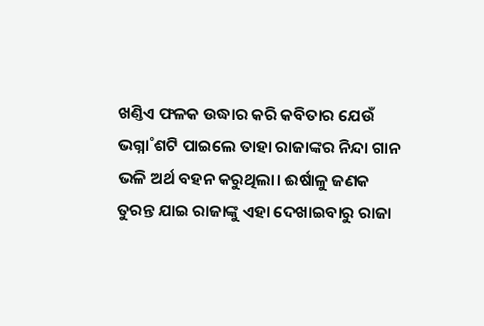ଖଣ୍ତିଏ ଫଳକ ଉଦ୍ଧାର କରି କବିତାର ଯେଉଁ ଭଗ୍ନା˚ଶଟି ପାଇଲେ ତାହା ରାଜାଙ୍କର ନିନ୍ଦା ଗାନ ଭଳି ଅର୍ଥ ବହନ କରୁଥିଲା। ଈର୍ଷାଳୁ ଜଣକ ତୁରନ୍ତ ଯାଇ ରାଜାଙ୍କୁ ଏହା ଦେଖାଇବାରୁ ରାଜା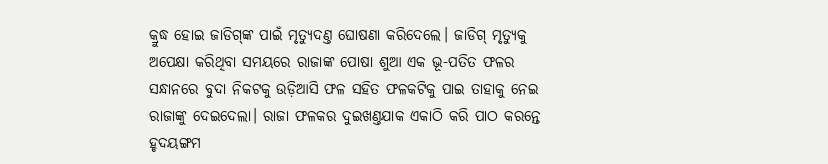କ୍ରୁଦ୍ଧ ହୋଇ ଜାଡିଗ୍‌ଙ୍କ ପାଇଁ ମୃତ୍ୟୁଦଣ୍ତ ଘୋଷଣା କରିଦେଲେ। ଜାଡିଗ୍‌ ମୃତ୍ୟୁକୁ ଅପେକ୍ଷା କରିଥିବା ସମୟରେ ରାଜାଙ୍କ ପୋଷା ଶୁଆ ଏକ ଭୂ-ପତିତ ଫଳର ସନ୍ଧାନରେ ବୁଦା ନିକଟକୁ ଉଡ଼ିଆସି ଫଳ ସହିତ ଫଳକଟିକୁ ପାଇ ତାହାକୁ ନେଇ ରାଜାଙ୍କୁ ଦେଇଦେଲା। ରାଜା ଫଳକର ଦୁଇଖଣ୍ତଯାକ ଏକାଠି କରି ପାଠ କରନ୍ତେ ହୃଦୟଙ୍ଗମ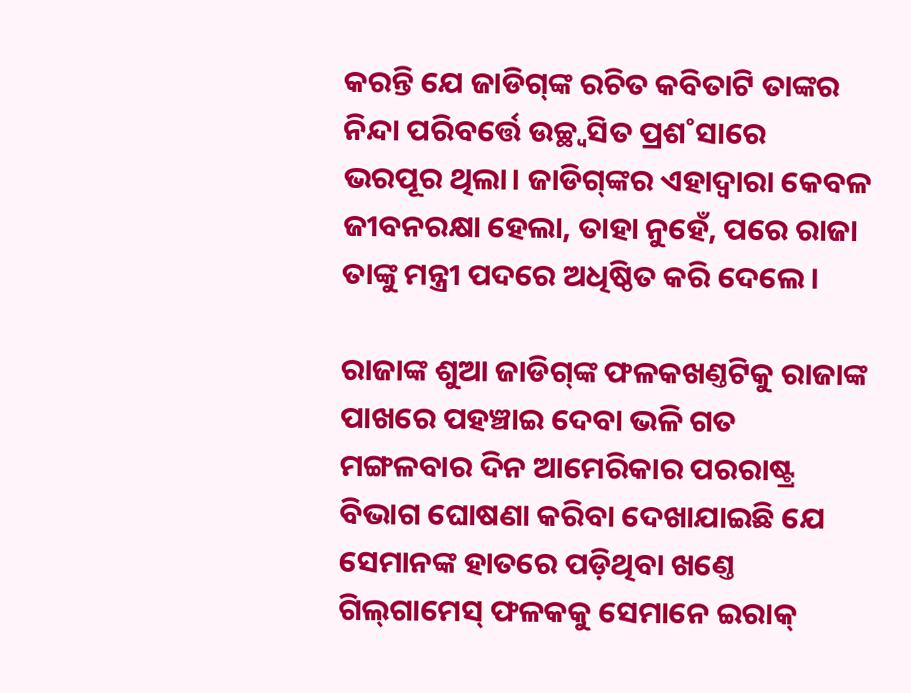କରନ୍ତି ଯେ ଜାଡିଗ୍‌ଙ୍କ ରଚିତ କବିତାଟି ତାଙ୍କର ନିନ୍ଦା ପରିବର୍ତ୍ତେ ଉଚ୍ଛ୍ବସିତ ପ୍ରଶ˚ସାରେ ଭରପୂର ଥିଲା। ଜାଡିଗ୍‌ଙ୍କର ଏହାଦ୍ବାରା କେବଳ ଜୀବନରକ୍ଷା ହେଲା, ତାହା ନୁହେଁ, ପରେ ରାଜା ତାଙ୍କୁ ମନ୍ତ୍ରୀ ପଦରେ ଅଧିଷ୍ଠିତ କରି ଦେଲେ।

ରାଜାଙ୍କ ଶୁଆ ଜାଡିଗ୍‌ଙ୍କ ଫଳକଖଣ୍ତଟିକୁ ରାଜାଙ୍କ ପାଖରେ ପହଞ୍ଚାଇ ଦେବା ଭଳି ଗତ ମଙ୍ଗଳବାର ଦିନ ଆମେରିକାର ପରରାଷ୍ଟ୍ର ବିଭାଗ ଘୋଷଣା କରିବା ଦେଖାଯାଇଛି ଯେ ସେମାନଙ୍କ ହାତରେ ପଡ଼ିଥିବା ଖଣ୍ତେ ଗିଲ୍‌ଗାମେସ୍‌ ଫଳକକୁ ସେମାନେ ଇରାକ୍‌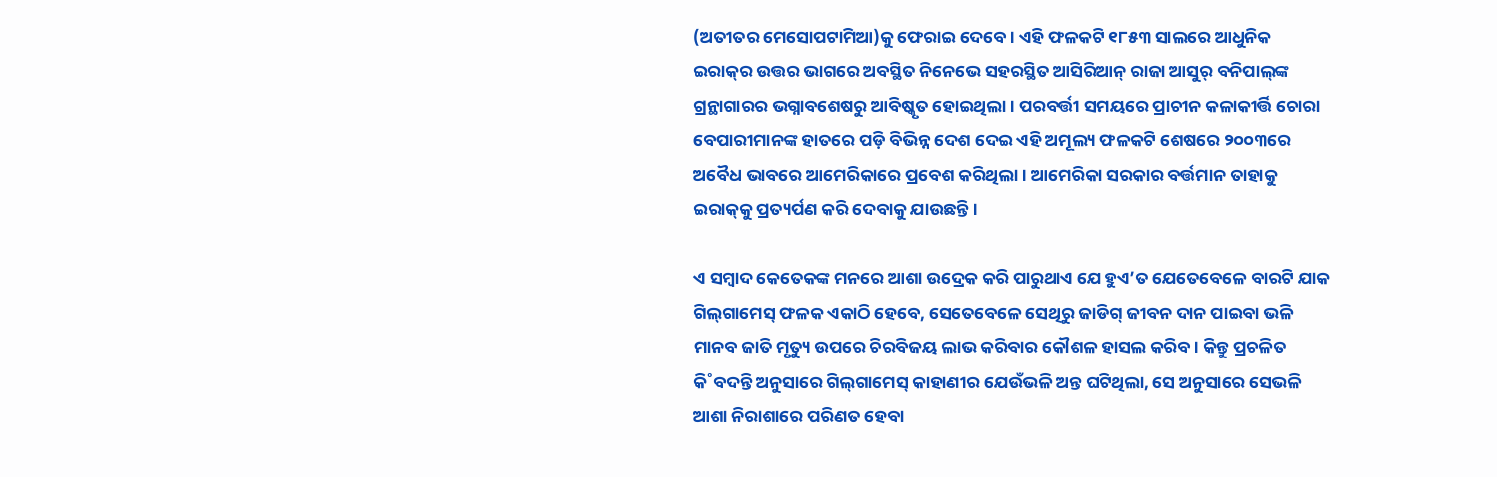(ଅତୀତର ମେସୋପଟାମିଆ)କୁ ଫେରାଇ ଦେବେ। ଏହି ଫଳକଟି ୧୮୫୩ ସାଲରେ ଆଧୁନିକ ଇରାକ୍‌ର ଉତ୍ତର ଭାଗରେ ଅବସ୍ଥିତ ନିନେଭେ ସହରସ୍ଥିତ ଆସିରିଆନ୍‌ ରାଜା ଆସୁର‌୍‌ ବନିପାଲ୍‌ଙ୍କ ଗ୍ରନ୍ଥାଗାରର ଭଗ୍ନାବଶେଷରୁ ଆବିଷ୍କୃତ ହୋଇଥିଲା। ପରବର୍ତ୍ତୀ ସମୟରେ ପ୍ରାଚୀନ କଳାକୀର୍ତ୍ତି ଚୋରା ବେପାରୀମାନଙ୍କ ହାତରେ ପଡ଼ି ବିଭିନ୍ନ ଦେଶ ଦେଇ ଏହି ଅମୂଲ୍ୟ ଫଳକଟି ଶେଷରେ ୨୦୦୩ରେ ଅବୈଧ ଭାବରେ ଆମେରିକାରେ ପ୍ରବେଶ କରିଥିଲା। ଆମେରିକା ସରକାର ବର୍ତ୍ତମାନ ତାହାକୁ ଇରାକ୍‌କୁ ପ୍ରତ୍ୟର୍ପଣ କରି ଦେବାକୁ ଯାଉଛନ୍ତି।

ଏ ସମ୍ବାଦ କେତେକଙ୍କ ମନରେ ଆଶା ଉଦ୍ରେକ କରି ପାରୁଥାଏ ଯେ ହୁଏ’ତ ଯେତେବେଳେ ବାରଟି ଯାକ ଗିଲ୍‌ଗାମେସ୍‌ ଫଳକ ଏକାଠି ହେବେ, ସେତେବେଳେ ସେଥିରୁ ଜାଡିଗ୍‌ ଜୀବନ ଦାନ ପାଇବା ଭଳି ମାନବ ଜାତି ମୃତ୍ୟୁ ଉପରେ ଚିରବିଜୟ ଲାଭ କରିବାର କୌଶଳ ହାସଲ କରିବ। କିନ୍ତୁ ପ୍ରଚଳିତ କି˚ବଦନ୍ତି ଅନୁସାରେ ଗିଲ୍‌ଗାମେସ୍‌ କାହାଣୀର ଯେଉଁଭଳି ଅନ୍ତ ଘଟିଥିଲା, ସେ ଅନୁସାରେ ସେଭଳି ଆଶା ନିରାଶାରେ ପରିଣତ ହେବା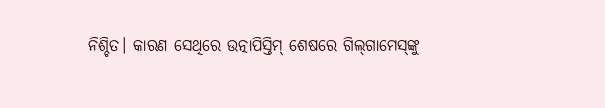ନିଶ୍ଚିତ। କାରଣ ସେଥିରେ ଉତ୍ନାପିସ୍ତିମ୍‌ ଶେଷରେ ଗିଲ୍‌ଗାମେସ୍‌ଙ୍କୁ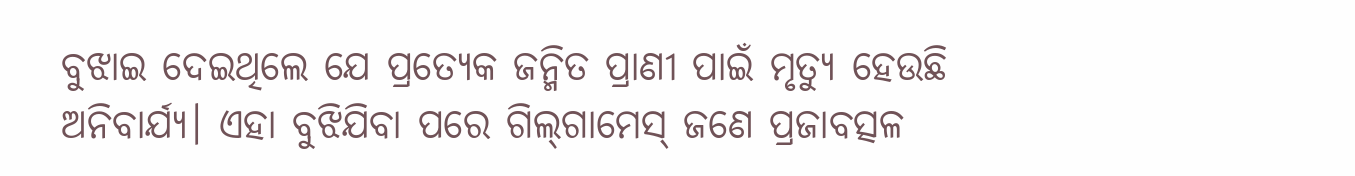ବୁଝାଇ ଦେଇଥିଲେ ଯେ ପ୍ରତ୍ୟେକ ଜନ୍ମିତ ପ୍ରାଣୀ ପାଇଁ ମୃତ୍ୟୁ ହେଉଛି ଅନିବାର୍ଯ୍ୟ। ଏହା ବୁଝିଯିବା ପରେ ଗିଲ୍‌ଗାମେସ୍‌ ଜଣେ ପ୍ରଜାବତ୍ସଳ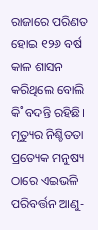ରାଜାରେ ପରିଣତ ହୋଇ ୧୨୬ ବର୍ଷ କାଳ ଶାସନ କରିଥିଲେ ବୋଲି କି˚ବଦନ୍ତି ରହିଛି। ମୃତ୍ୟୁର ନିଶ୍ଚିତତା ପ୍ରତ୍ୟେକ ମନୁଷ୍ୟ ଠାରେ ଏଇଭଳି ପରିବର୍ତ୍ତନ ଆଣୁ-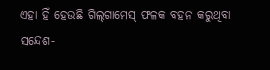ଏହା ହିଁ ହେଉଛି ଗିଲ୍‌ଗାମେସ୍‌ ଫଳକ ବହନ କରୁଥିବା ସନ୍ଦେଶ-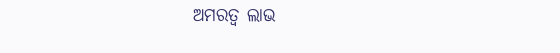ଅମରତ୍ବ ଲାଭ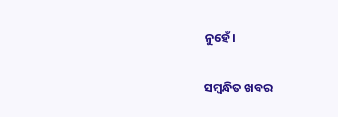ନୁହେଁ।

ସମ୍ବନ୍ଧିତ ଖବର